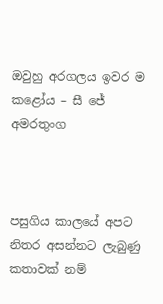ඔවුහු අරගලය ඉවර ම කළෝය – සී ජේ අමරතුංග



පසුගිය කාලයේ අපට නිතර අසන්නට ලැබුණු කතාවක් නම්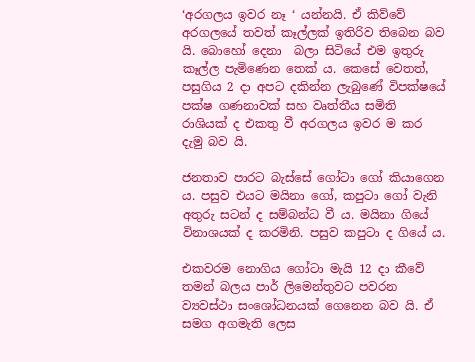‘අරගලය ඉවර නෑ ‘ යන්නයි. ඒ කිව්වේ අරගලයේ තවත් කෑල්ලක් ඉතිරිව තිබෙන බව යි. බොහෝ දෙනා  බලා සිටියේ එම ඉතුරු කෑල්ල පැමිණෙන තෙක් ය. කෙසේ වෙතත්, පසුගිය 2 දා අපට දකින්න ලැබුණේ විපක්ෂයේ පක්ෂ ගණනාවක් සහ වෘත්තීය සමිති රාශියක් ද එකතු වී අරගලය ඉවර ම කර දැමු බව යි.

ජනතාව පාරට බැස්සේ ගෝටා ගෝ කියාගෙන ය. පසුව එයට මයිනා ගෝ, කපුටා ගෝ වැනි අතුරු සටන් ද සම්බන්ධ වී ය. මයිනා ගියේ විනාශයක් ද කරමිනි. පසුව කපුටා ද ගියේ ය.

එකවරම නොගිය ගෝටා මැයි 12 දා කීවේ තමන් බලය පාර් ලිමෙන්තුවට පවරන ව්‍යවස්ථා සංශෝධනයක් ගෙනෙන බව යි. ඒ සමග අගමැති ලෙස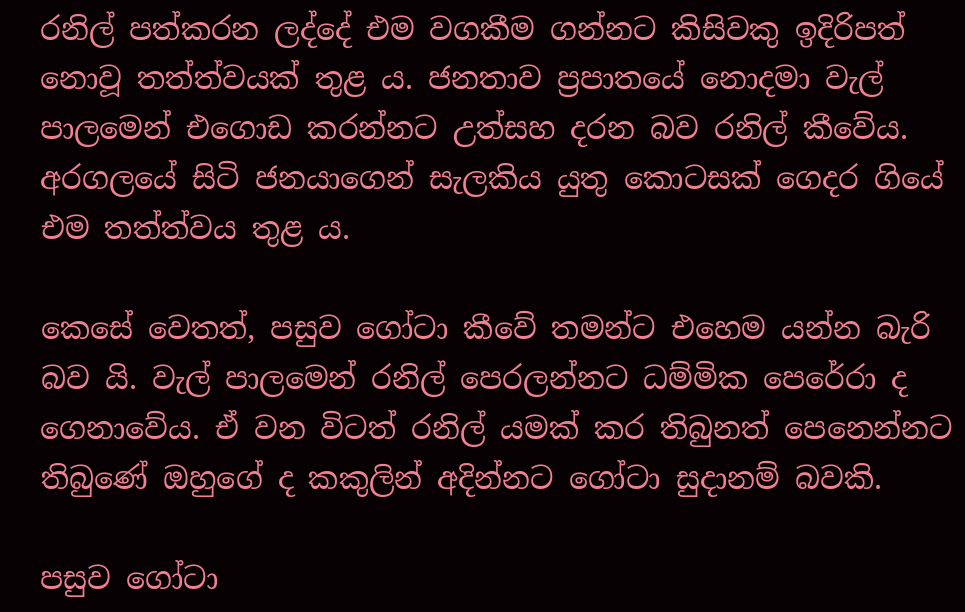රනිල් පත්කරන ලද්දේ එම වගකීම ගන්නට කිසිවකු ඉදිරිපත් නොවූ තත්ත්වයක් තුළ ය. ජනතාව ප්‍රපාතයේ නොදමා වැල් පාලමෙන් එගොඩ කරන්නට උත්සහ දරන බව රනිල් කීවේය. අරගලයේ සිටි ජනයාගෙන් සැලකිය යුතු කොටසක් ගෙදර ගියේ එම තත්ත්වය තුළ ය.

කෙසේ වෙතත්, පසුව ගෝටා කීවේ තමන්ට එහෙම යන්න බැරි බව යි. වැල් පාලමෙන් රනිල් පෙරලන්නට ධම්මික පෙරේරා ද ගෙනාවේය. ඒ වන විටත් රනිල් යමක් කර තිබුනත් පෙනෙන්නට තිබුණේ ඔහුගේ ද කකුලින් අදින්නට ගෝටා සුදානම් බවකි.

පසුව ගෝටා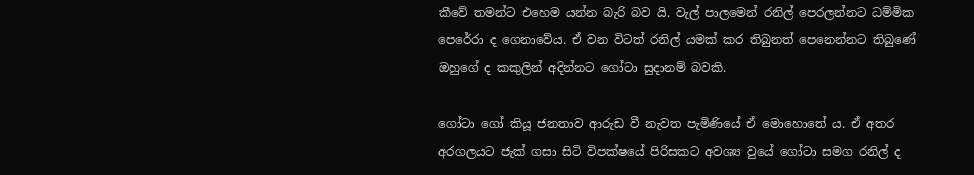කීවේ තමන්ට එහෙම යන්න බැරි බව යි. වැල් පාලමෙන් රනිල් පෙරලන්නට ධම්මික පෙරේරා ද ගෙනාවේය. ඒ වන විටත් රනිල් යමක් කර තිබුනත් පෙනෙන්නට තිබුණේ ඔහුගේ ද කකුලින් අදින්නට ගෝටා සුදානම් බවකි.

ගෝටා ගෝ කියූ ජනතාව ආරුඩ වී නැවත පැමිණියේ ඒ මොහොතේ ය. ඒ අතර අරගලයට ජැක් ගසා සිටි විපක්ෂයේ පිරිසකට අවශ්‍ය වුයේ ගෝටා සමග රනිල් ද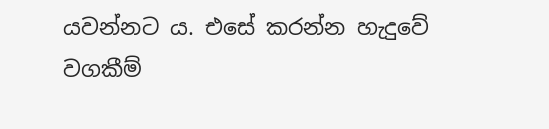යවන්නට ය. එසේ කරන්න හැදුවේ වගකීම්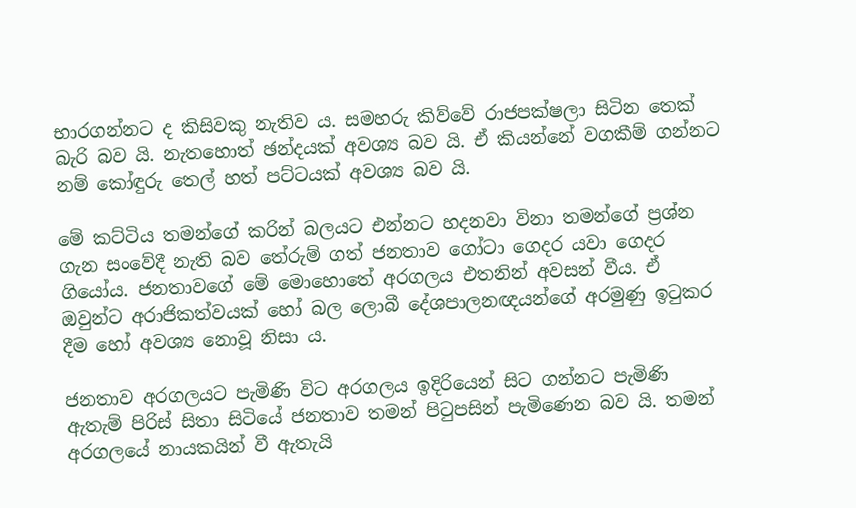භාරගන්නට ද කිසිවකු නැතිව ය. සමහරු කිව්වේ රාජපක්ෂලා සිටින තෙක් බැරි බව යි. නැතහොත් ඡන්දයක් අවශ්‍ය බව යි. ඒ කියන්නේ වගකීම් ගන්නට නම් කෝඳුරු තෙල් හත් පට්ටයක් අවශ්‍ය බව යි.

මේ කට්ටිය තමන්ගේ කරින් බලයට එන්නට හදනවා විනා තමන්ගේ ප්‍රශ්න ගැන සංවේදී නැති බව තේරුම් ගත් ජනතාව ගෝටා ගෙදර යවා ගෙදර ගියෝය. ජනතාවගේ මේ මොහොතේ අරගලය එතනින් අවසන් වීය. ඒ ඔවුන්ට අරාජිකත්වයක් හෝ බල ලොබී දේශපාලනඥයන්ගේ අරමුණු ඉටුකර දීම හෝ අවශ්‍ය නොවූ නිසා ය.

ජනතාව අරගලයට පැමිණි විට අරගලය ඉදිරියෙන් සිට ගන්නට පැමිණි ඇතැම් පිරිස් සිතා සිටියේ ජනතාව තමන් පිටුපසින් පැමිණෙන බව යි. තමන් අරගලයේ නායකයින් වී ඇතැයි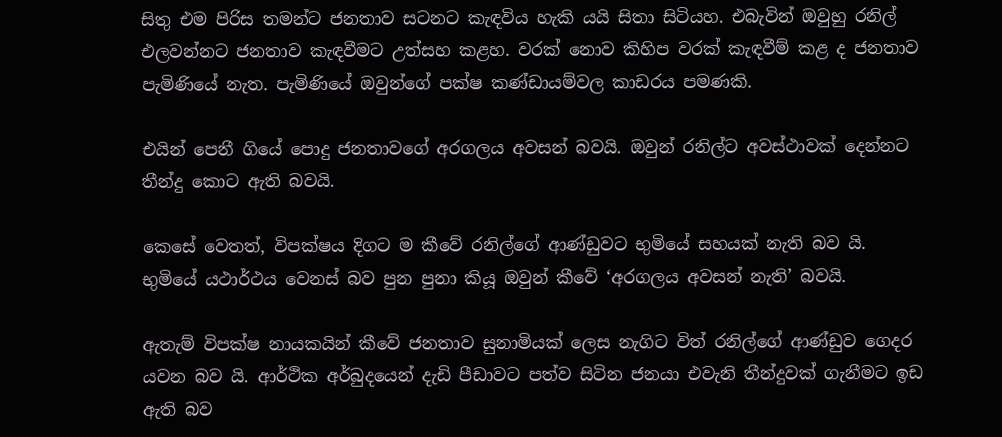සිතු එම පිරිස තමන්ට ජනතාව සටනට කැඳවිය හැකි යයි සිතා සිටියහ. එබැවින් ඔවුහු රනිල් එලවන්නට ජනතාව කැඳවීමට උත්සහ කළහ. වරක් නොව කිහිප වරක් කැඳවීම් කළ ද ජනතාව පැමිණියේ නැත. පැමිණියේ ඔවුන්ගේ පක්ෂ කණ්ඩායම්වල කාඩරය පමණකි.

එයින් පෙනී ගියේ පොදු ජනතාවගේ අරගලය අවසන් බවයි. ඔවුන් රනිල්ට අවස්ථාවක් දෙන්නට තීන්දු කොට ඇති බවයි.

කෙසේ වෙතත්, විපක්ෂය දිගට ම කීවේ රනිල්ගේ ආණ්ඩුවට භුමියේ සහයක් නැති බව යි. භුමියේ යථාර්ථය වෙනස් බව පුන පුනා කියූ ඔවුන් කීවේ ‘අරගලය අවසන් නැති’ බවයි.

ඇතැම් විපක්ෂ නායකයින් කීවේ ජනතාව සුනාමියක් ලෙස නැගිට විත් රනිල්ගේ ආණ්ඩුව ගෙදර යවන බව යි. ආර්ථික අර්බුදයෙන් දැඩි පීඩාවට පත්ව සිටින ජනයා එවැනි තීන්දුවක් ගැනීමට ඉඩ ඇති බව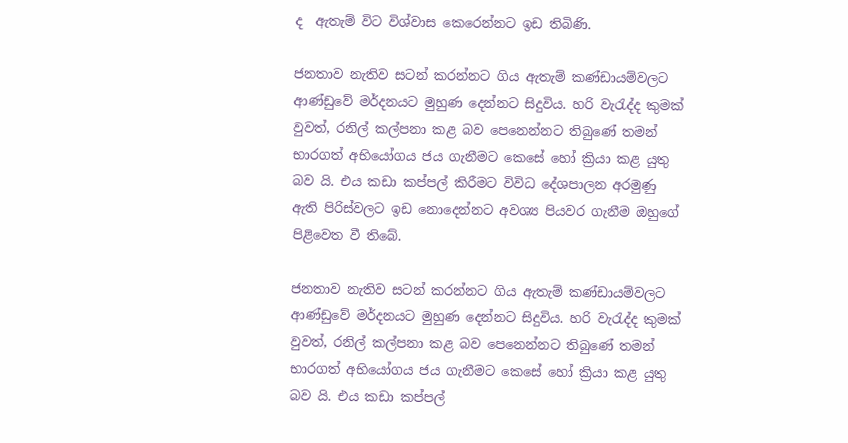ද  ඇතැම් විට විශ්වාස කෙරෙන්නට ඉඩ තිබිණි.

ජනතාව නැතිව සටන් කරන්නට ගිය ඇතැම් කණ්ඩායම්වලට ආණ්ඩුවේ මර්දනයට මුහුණ දෙන්නට සිදුවිය. හරි වැරැද්ද කුමක් වුවත්, රනිල් කල්පනා කළ බව පෙනෙන්නට තිබුණේ තමන් භාරගත් අභියෝගය ජය ගැනීමට කෙසේ හෝ ක්‍රියා කළ යුතු බව යි. එය කඩා කප්පල් කිරීමට විවිධ දේශපාලන අරමුණු ඇති පිරිස්වලට ඉඩ නොදෙන්නට අවශ්‍ය පියවර ගැනීම ඔහුගේ පිළිවෙත වී තිබේ.

ජනතාව නැතිව සටන් කරන්නට ගිය ඇතැම් කණ්ඩායම්වලට ආණ්ඩුවේ මර්දනයට මුහුණ දෙන්නට සිදුවිය. හරි වැරැද්ද කුමක් වුවත්, රනිල් කල්පනා කළ බව පෙනෙන්නට තිබුණේ තමන් භාරගත් අභියෝගය ජය ගැනීමට කෙසේ හෝ ක්‍රියා කළ යුතු බව යි. එය කඩා කප්පල්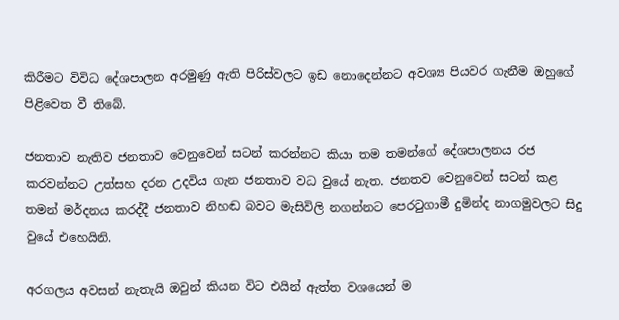කිරීමට විවිධ දේශපාලන අරමුණු ඇති පිරිස්වලට ඉඩ නොදෙන්නට අවශ්‍ය පියවර ගැනීම ඔහුගේ පිළිවෙත වී තිබේ.

ජනතාව නැතිව ජනතාව වෙනුවෙන් සටන් කරන්නට කියා තම තමන්ගේ දේශපාලනය රජ කරවන්නට උත්සහ දරන උදවිය ගැන ජනතාව වධ වුයේ නැත. ජනතව වෙනුවෙන් සටන් කළ තමන් මර්දනය කරද්දී ජනතාව නිහඬ බවට මැසිවිලි නගන්නට පෙරටුගාමී දුමින්ද නාගමුවලට සිදු වුයේ එහෙයිනි.

අරගලය අවසන් නැතැයි ඔවුන් කියන විට එයින් ඇත්ත වශයෙන් ම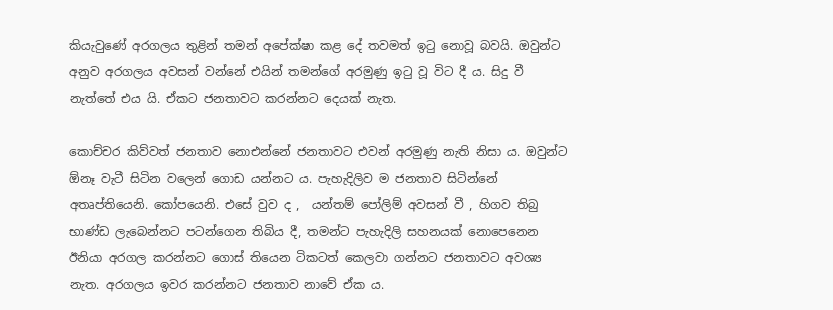කියැවුණේ අරගලය තුළින් තමන් අපේක්ෂා කළ දේ තවමත් ඉටු නොවූ බවයි. ඔවුන්ට අනුව අරගලය අවසන් වන්නේ එයින් තමන්ගේ අරමුණු ඉටු වූ විට දී ය. සිදු වී නැත්තේ එය යි. ඒකට ජනතාවට කරන්නට දෙයක් නැත.

කොච්චර කිව්වත් ජනතාව නොඑන්නේ ජනතාවට එවන් අරමුණු නැති නිසා ය. ඔවුන්ට ඕනෑ වැටී සිටින වලෙන් ගොඩ යන්නට ය. පැහැදිලිව ම ජනතාව සිටින්නේ අතෘප්තියෙනි. කෝපයෙනි. එසේ වුව ද ,  යන්තම් පෝලිම් අවසන් වී , හිගව තිබු භාණ්ඩ ලැබෙන්නට පටන්ගෙන තිබිය දී, තමන්ට පැහැදිලි සහනයක් නොපෙනෙන ඊනියා අරගල කරන්නට ගොස් තියෙන ටිකටත් කෙලවා ගන්නට ජනතාවට අවශ්‍ය නැත. අරගලය ඉවර කරන්නට ජනතාව නාවේ ඒක ය.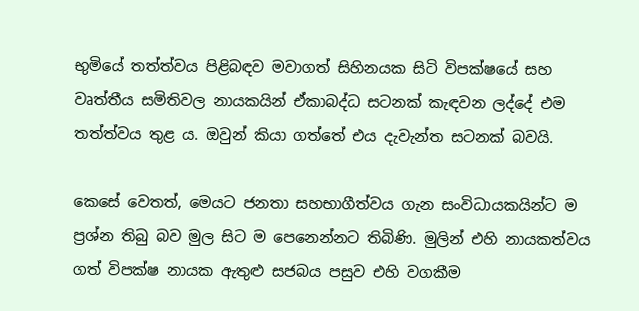භුමියේ තත්ත්වය පිළිබඳව මවාගත් සිහිනයක සිටි විපක්ෂයේ සහ වෘත්තීය සමිතිවල නායකයින් ඒකාබද්ධ සටනක් කැඳවන ලද්දේ එම තත්ත්වය තුළ ය. ඔවුන් කියා ගත්තේ එය දැවැන්ත සටනක් බවයි.

කෙසේ වෙතත්, මෙයට ජනතා සහභාගීත්වය ගැන සංවිධායකයින්ට ම ප්‍රශ්න තිබු බව මුල සිට ම පෙනෙන්නට තිබිණි. මුලින් එහි නායකත්වය ගත් විපක්ෂ නායක ඇතුළු සජබය පසුව එහි වගකීම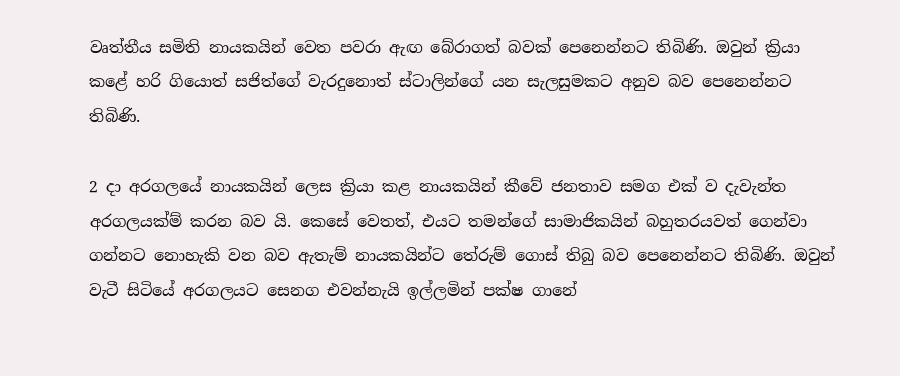වෘත්තීය සමිති නායකයින් වෙත පවරා ඇඟ බේරාගත් බවක් පෙනෙන්නට තිබිණි. ඔවුන් ක්‍රියා කළේ හරි ගියොත් සජිත්ගේ වැරදුනොත් ස්ටාලින්ගේ යන සැලසුමකට අනුව බව පෙනෙන්නට තිබිණි.

2 දා අරගලයේ නායකයින් ලෙස ක්‍රියා කළ නායකයින් කීවේ ජනතාව සමග එක් ව දැවැන්ත අරගලයක්ම් කරන බව යි. කෙසේ වෙතත්, එයට තමන්ගේ සාමාජිකයින් බහුතරයවත් ගෙන්වා ගන්නට නොහැකි වන බව ඇතැම් නායකයින්ට තේරුම් ගොස් තිබු බව පෙනෙන්නට තිබිණි. ඔවුන් වැටී සිටියේ අරගලයට සෙනග එවන්නැයි ඉල්ලමින් පක්ෂ ගානේ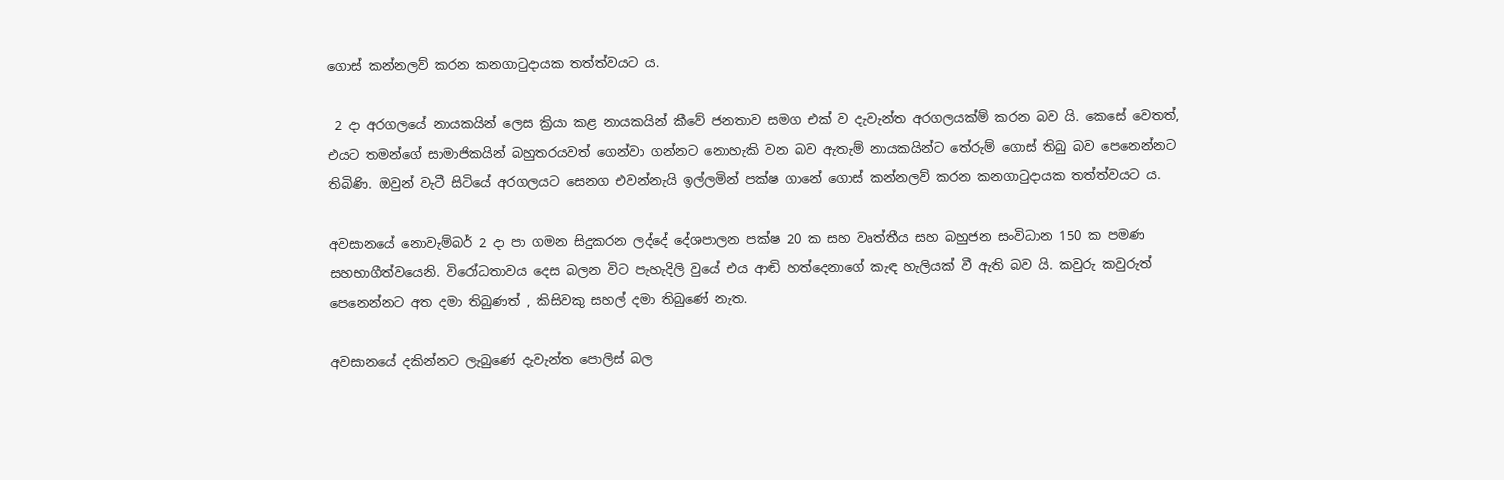ගොස් කන්නලව් කරන කනගාටුදායක තත්ත්වයට ය.

 2 දා අරගලයේ නායකයින් ලෙස ක්‍රියා කළ නායකයින් කීවේ ජනතාව සමග එක් ව දැවැන්ත අරගලයක්ම් කරන බව යි. කෙසේ වෙතත්, එයට තමන්ගේ සාමාජිකයින් බහුතරයවත් ගෙන්වා ගන්නට නොහැකි වන බව ඇතැම් නායකයින්ට තේරුම් ගොස් තිබු බව පෙනෙන්නට තිබිණි. ඔවුන් වැටී සිටියේ අරගලයට සෙනග එවන්නැයි ඉල්ලමින් පක්ෂ ගානේ ගොස් කන්නලව් කරන කනගාටුදායක තත්ත්වයට ය.

අවසානයේ නොවැම්බර් 2 දා පා ගමන සිදුකරන ලද්දේ දේශපාලන පක්ෂ 20 ක සහ වෘත්තීය සහ බහුජන සංවිධාන 150 ක පමණ සහභාගීත්වයෙනි. විරෝධතාවය දෙස බලන විට පැහැදිලි වුයේ එය ආඬි හත්දෙනාගේ කැඳ හැලියක් වී ඇති බව යි. කවුරු කවුරුත් පෙනෙන්නට අත දමා තිබුණත් , කිසිවකු සහල් දමා තිබුණේ නැත.

අවසානයේ දකින්නට ලැබුණේ දැවැන්ත පොලිස් බල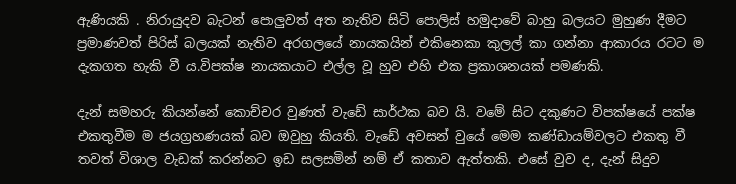ඇණියකි . නිරායුදව බැටන් පොලුවත් අත නැතිව සිටි පොලිස් හමුදාවේ බාහු බලයට මුහුණ දීමට ප්‍රමාණවත් පිරිස් බලයක් නැතිව අරගලයේ නායකයින් එකිනෙකා කුලල් කා ගන්නා ආකාරය රටට ම දැකගත හැකි වී ය.විපක්ෂ නායකයාට එල්ල වූ හුව එහි එක ප්‍රකාශනයක් පමණකි.

දැන් සමහරු කියන්නේ කොච්චර වුණත් වැඩේ සාර්ථක බව යි. වමේ සිට දකුණට විපක්ෂයේ පක්ෂ එකතුවීම ම ජයග්‍රහණයක් බව ඔවුහු කියති. වැඩේ අවසන් වුයේ මෙම කණ්ඩායම්වලට එකතු වී තවත් විශාල වැඩක් කරන්නට ඉඩ සලසමින් නම් ඒ කතාව ඇත්තකි. එසේ වුව ද, දැන් සිදුව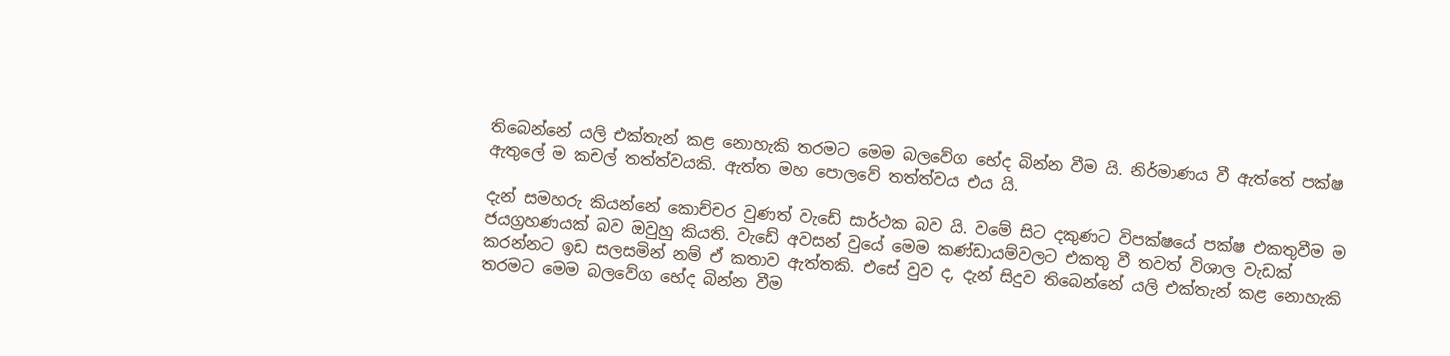තිබෙන්නේ යලි එක්තැන් කළ නොහැකි තරමට මෙම බලවේග භේද බින්න වීම යි. නිර්මාණය වී ඇත්තේ පක්ෂ ඇතුලේ ම කචල් තත්ත්වයකි. ඇත්ත මහ පොලවේ තත්ත්වය එය යි.

දැන් සමහරු කියන්නේ කොච්චර වුණත් වැඩේ සාර්ථක බව යි. වමේ සිට දකුණට විපක්ෂයේ පක්ෂ එකතුවීම ම ජයග්‍රහණයක් බව ඔවුහු කියති. වැඩේ අවසන් වුයේ මෙම කණ්ඩායම්වලට එකතු වී තවත් විශාල වැඩක් කරන්නට ඉඩ සලසමින් නම් ඒ කතාව ඇත්තකි. එසේ වුව ද, දැන් සිදුව තිබෙන්නේ යලි එක්තැන් කළ නොහැකි තරමට මෙම බලවේග භේද බින්න වීම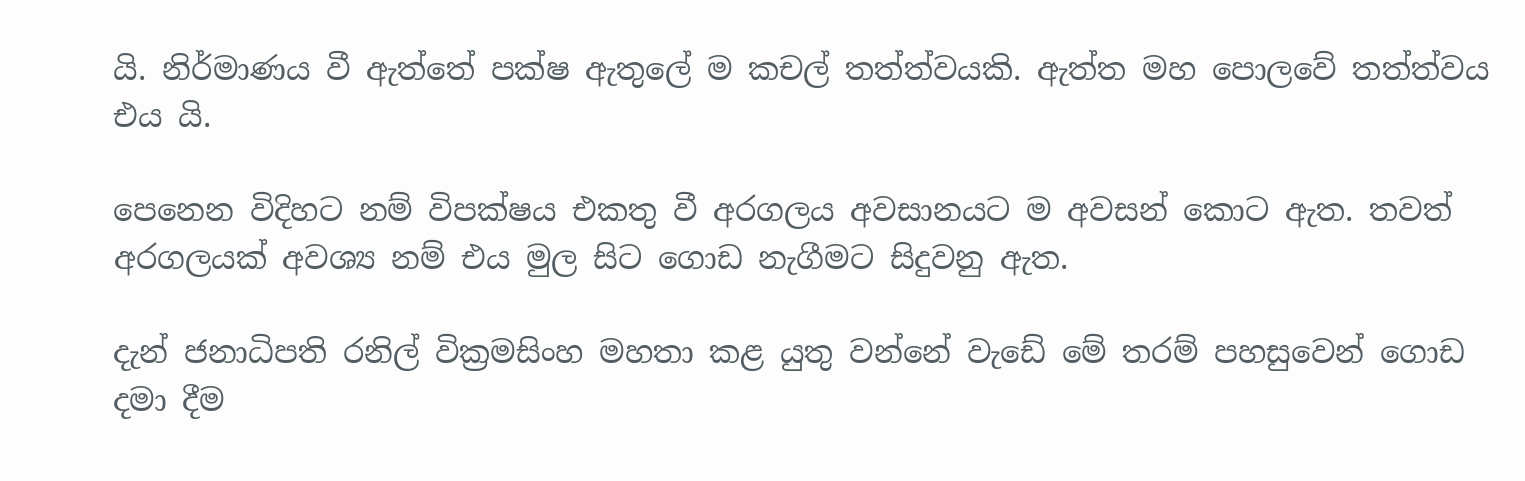යි. නිර්මාණය වී ඇත්තේ පක්ෂ ඇතුලේ ම කචල් තත්ත්වයකි. ඇත්ත මහ පොලවේ තත්ත්වය එය යි.

පෙනෙන විදිහට නම් විපක්ෂය එකතු වී අරගලය අවසානයට ම අවසන් කොට ඇත. තවත් අරගලයක් අවශ්‍ය නම් එය මුල සිට ගොඩ නැගීමට සිදුවනු ඇත.

දැන් ජනාධිපති රනිල් වික්‍රමසිංහ මහතා කළ යුතු වන්නේ වැඩේ මේ තරම් පහසුවෙන් ගොඩ දමා දීම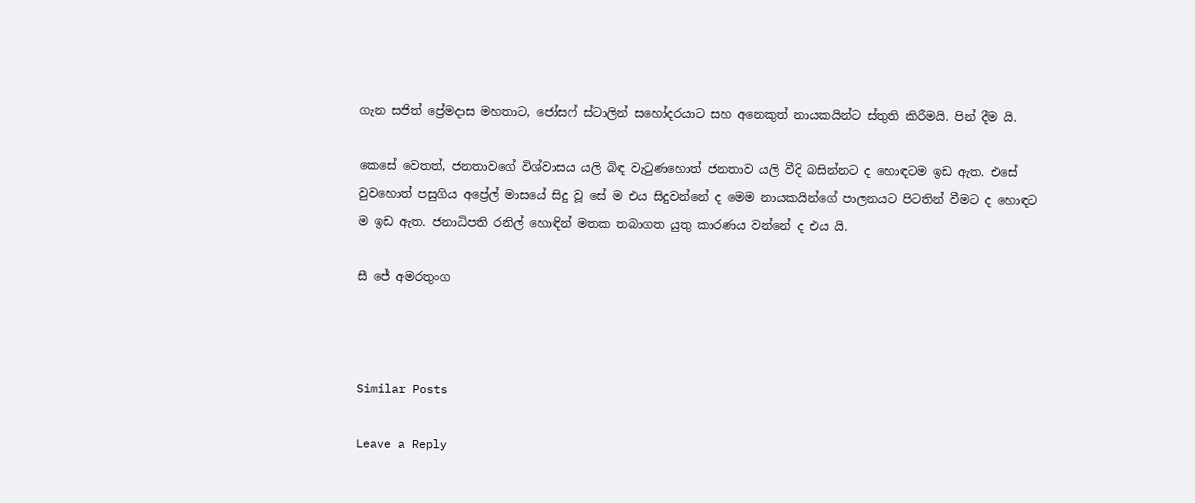ගැන සජිත් ප්‍රේමදාස මහතාට, ජෝසෆ් ස්ටාලින් සහෝදරයාට සහ අනෙකුත් නායකයින්ට ස්තුති කිරීමයි. පින් දීම යි.

කෙසේ වෙතත්, ජනතාවගේ විශ්වාසය යලි බිඳ වැටුණහොත් ජනතාව යලි වීදි බසින්නට ද හොඳටම ඉඩ ඇත. එසේ වුවහොත් පසුගිය අප්‍රේල් මාසයේ සිදු වූ සේ ම එය සිදුවන්නේ ද මෙම නායකයින්ගේ පාලනයට පිටතින් වීමට ද හොඳට ම ඉඩ ඇත. ජනාධිපති රනිල් හොඳින් මතක තබාගත යුතු කාරණය වන්නේ ද එය යි.

සී ජේ අමරතුංග



Similar Posts

Leave a Reply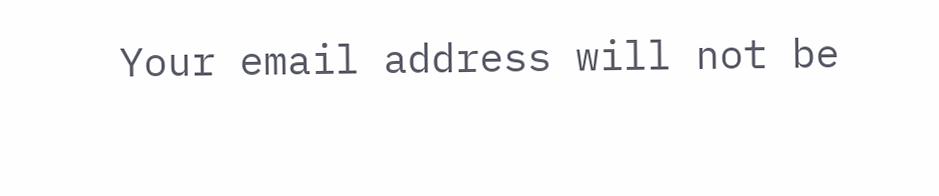Your email address will not be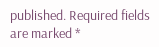published. Required fields are marked *